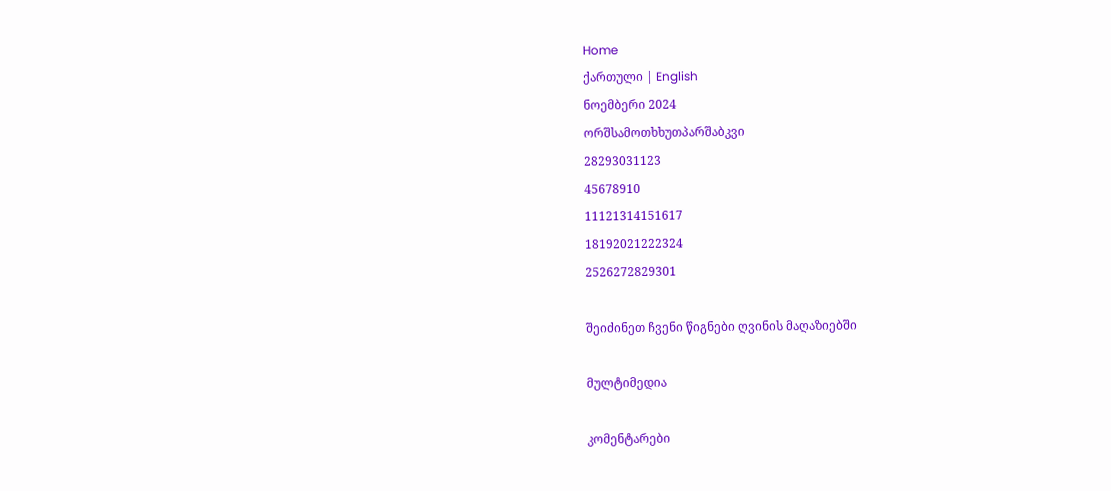Home
ქართული | English
ნოემბერი 2024
ორშსამოთხხუთპარშაბკვი
28293031123
45678910
11121314151617
18192021222324
2526272829301

შეიძინეთ ჩვენი წიგნები ღვინის მაღაზიებში

მულტიმედია

კომენტარები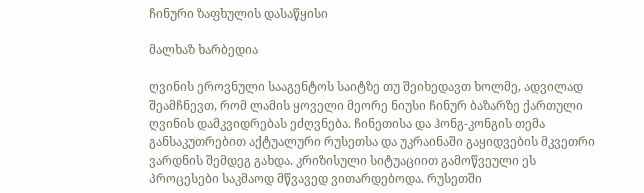ჩინური ზაფხულის დასაწყისი

მალხაზ ხარბედია

ღვინის ეროვნული სააგენტოს საიტზე თუ შეიხედავთ ხოლმე, ადვილად შეამჩნევთ, რომ ლამის ყოველი მეორე ნიუსი ჩინურ ბაზარზე ქართული ღვინის დამკვიდრებას ეძღვნება. ჩინეთისა და ჰონგ-კონგის თემა განსაკუთრებით აქტუალური რუსეთსა და უკრაინაში გაყიდვების მკვეთრი ვარდნის შემდეგ გახდა. კრიზისული სიტუაციით გამოწვეული ეს პროცესები საკმაოდ მწვავედ ვითარდებოდა. რუსეთში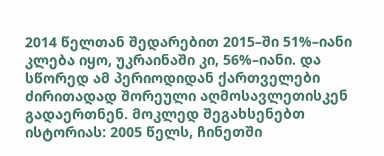2014 წელთან შედარებით 2015–ში 51%–იანი კლება იყო, უკრაინაში კი, 56%–იანი. და სწორედ ამ პერიოდიდან ქართველები ძირითადად შორეული აღმოსავლეთისკენ გადაერთნენ. მოკლედ შეგახსენებთ ისტორიას: 2005 წელს, ჩინეთში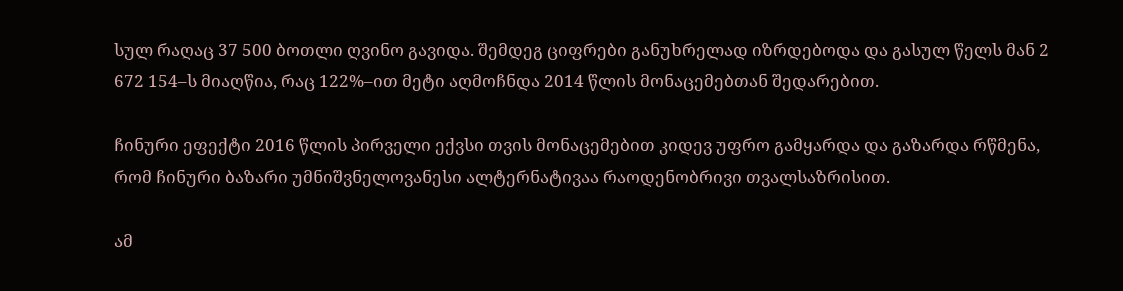სულ რაღაც 37 500 ბოთლი ღვინო გავიდა. შემდეგ ციფრები განუხრელად იზრდებოდა და გასულ წელს მან 2 672 154–ს მიაღწია, რაც 122%–ით მეტი აღმოჩნდა 2014 წლის მონაცემებთან შედარებით.

ჩინური ეფექტი 2016 წლის პირველი ექვსი თვის მონაცემებით კიდევ უფრო გამყარდა და გაზარდა რწმენა, რომ ჩინური ბაზარი უმნიშვნელოვანესი ალტერნატივაა რაოდენობრივი თვალსაზრისით.

ამ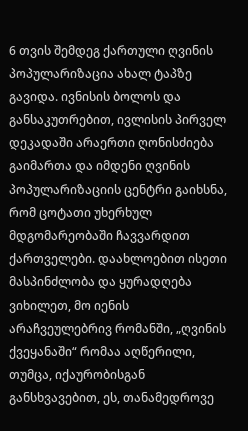6 თვის შემდეგ ქართული ღვინის პოპულარიზაცია ახალ ტაპზე გავიდა. ივნისის ბოლოს და განსაკუთრებით, ივლისის პირველ დეკადაში არაერთი ღონისძიება გაიმართა და იმდენი ღვინის პოპულარიზაციის ცენტრი გაიხსნა, რომ ცოტათი უხერხულ მდგომარეობაში ჩავვარდით ქართველები. დაახლოებით ისეთი მასპინძლობა და ყურადღება ვიხილეთ, მო იენის არაჩვეულებრივ რომანში, „ღვინის ქვეყანაში“ რომაა აღწერილი, თუმცა, იქაურობისგან განსხვავებით, ეს, თანამედროვე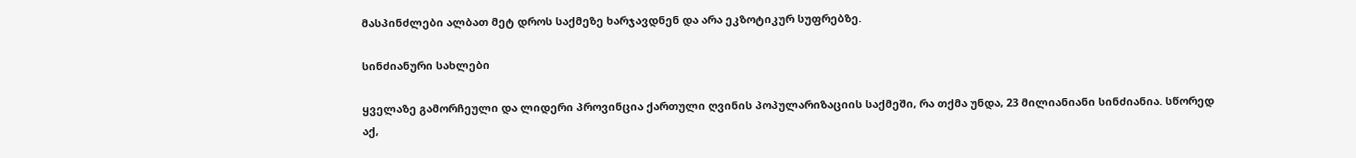მასპინძლები ალბათ მეტ დროს საქმეზე ხარჯავდნენ და არა ეკზოტიკურ სუფრებზე.

სინძიანური სახლები

ყველაზე გამორჩეული და ლიდერი პროვინცია ქართული ღვინის პოპულარიზაციის საქმეში, რა თქმა უნდა, 23 მილიანიანი სინძიანია. სწორედ აქ,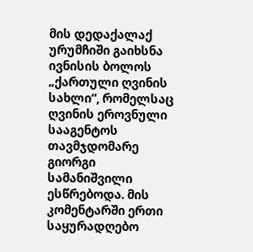მის დედაქალაქ ურუმჩიში გაიხსნა ივნისის ბოლოს „ქართული ღვინის სახლი“, რომელსაც ღვინის ეროვნული სააგენტოს თავმჯდომარე გიორგი სამანიშვილი ესწრებოდა. მის კომენტარში ერთი საყურადღებო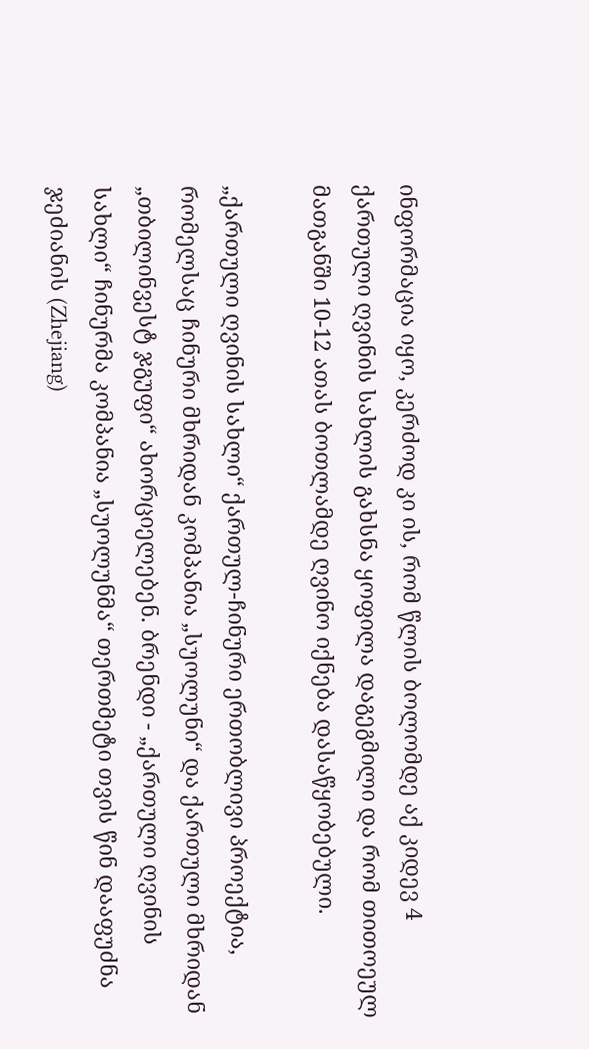ინფორმაცია იყო, კერძოდ კი ის, რომ წლის ბოლომდე აქ კიდევ 4 ქართული ღვინის სახლის გახსნა ყოფილა დაგეგმილი და რომ თითოეულ მათგანში 10-12 ათას ბოთლამდე ღვინო იქნება დასაწყობებული.

„ქართული ღვინის სახლი“ ქართულ-ჩინური ერთობლივი პროექტია, რომელსაც ჩინური მხრიდან კომპანია „სუოლუნი“ და ქართული მხრიდან „თბილინვესტ ჯგუფი“ ახორციელებენ. ბრენდი - „ქართული ღვინის სახლი“ ჩინურმა კომპანია „სუოლუნმა“ თერთმეტი თვის წინ დააფუძნა ჯეძიანის (Zhejiang)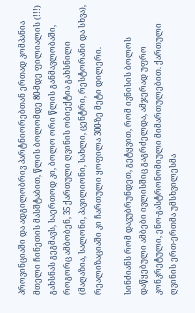პროვინციაში და ადგილობრივ პარტნიორებთან ერთად კომპანია მთელი ჩინეთის მასშტაბით, წლის ბოლომდე 80-მდე ფილიალის (!!!) გახსნას გეგმავს, საერთოდ კი, ბოლო ორი წლის განმავლობაში, როგორც ამბობენ, 35 ქართული ღვინის ობიექტია გახსნილი (მაღაზია, სალონი, პავილიონი, სახლი, ცენტრი, რესტორანი და სხვა), რეალიზაციაში კი ჩართული ყოფილა 300-ზე მეტი დილერი.

სინძიანს რომ დავუბრუნდეთ, გეტყვით, რომ ივნისის ბოლოს დაწყებული ამბები ივლისშიც გაგრძელდა, ამჯერად უფრო კონკრეტული, ენო-გასტრონომიული მიმართულებით. ქართული ღვინის ერთ-ერთმა უმსხვილესმა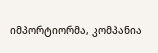იმპორტიორმა, კომპანია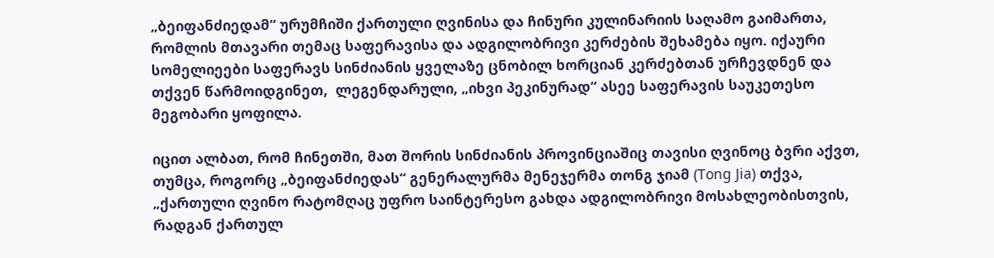„ბეიფანძიედამ“ ურუმჩიში ქართული ღვინისა და ჩინური კულინარიის საღამო გაიმართა, რომლის მთავარი თემაც საფერავისა და ადგილობრივი კერძების შეხამება იყო. იქაური სომელიეები საფერავს სინძიანის ყველაზე ცნობილ ხორციან კერძებთან ურჩევდნენ და თქვენ წარმოიდგინეთ,  ლეგენდარული, „იხვი პეკინურად“ ასეე საფერავის საუკეთესო მეგობარი ყოფილა.

იცით ალბათ, რომ ჩინეთში, მათ შორის სინძიანის პროვინციაშიც თავისი ღვინოც ბვრი აქვთ, თუმცა, როგორც „ბეიფანძიედას“ გენერალურმა მენეჯერმა თონგ ჯიამ (Tong Jia) თქვა, „ქართული ღვინო რატომღაც უფრო საინტერესო გახდა ადგილობრივი მოსახლეობისთვის, რადგან ქართულ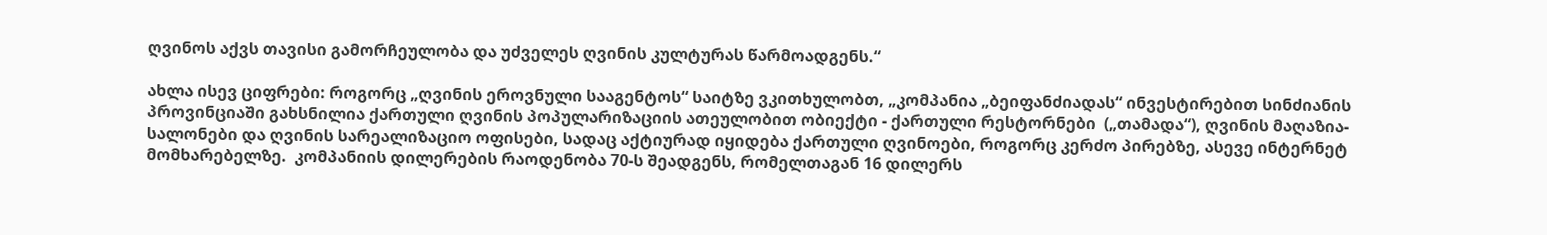ღვინოს აქვს თავისი გამორჩეულობა და უძველეს ღვინის კულტურას წარმოადგენს.“

ახლა ისევ ციფრები: როგორც „ღვინის ეროვნული სააგენტოს“ საიტზე ვკითხულობთ, „კომპანია „ბეიფანძიადას“ ინვესტირებით სინძიანის პროვინციაში გახსნილია ქართული ღვინის პოპულარიზაციის ათეულობით ობიექტი - ქართული რესტორნები  („თამადა“), ღვინის მაღაზია-სალონები და ღვინის სარეალიზაციო ოფისები, სადაც აქტიურად იყიდება ქართული ღვინოები, როგორც კერძო პირებზე, ასევე ინტერნეტ მომხარებელზე.  კომპანიის დილერების რაოდენობა 70-ს შეადგენს, რომელთაგან 16 დილერს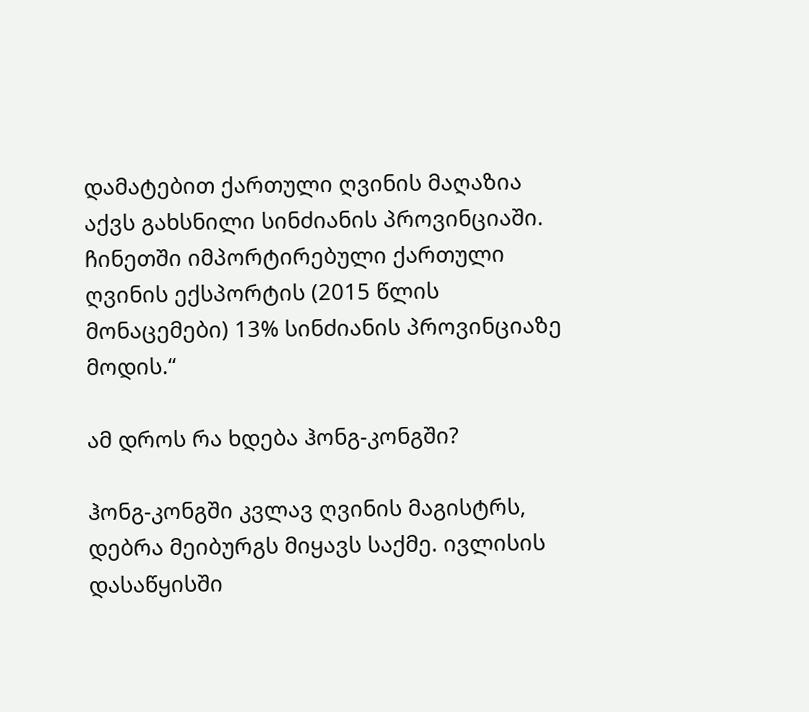დამატებით ქართული ღვინის მაღაზია აქვს გახსნილი სინძიანის პროვინციაში. ჩინეთში იმპორტირებული ქართული ღვინის ექსპორტის (2015 წლის მონაცემები) 13% სინძიანის პროვინციაზე მოდის.“

ამ დროს რა ხდება ჰონგ-კონგში?

ჰონგ-კონგში კვლავ ღვინის მაგისტრს, დებრა მეიბურგს მიყავს საქმე. ივლისის დასაწყისში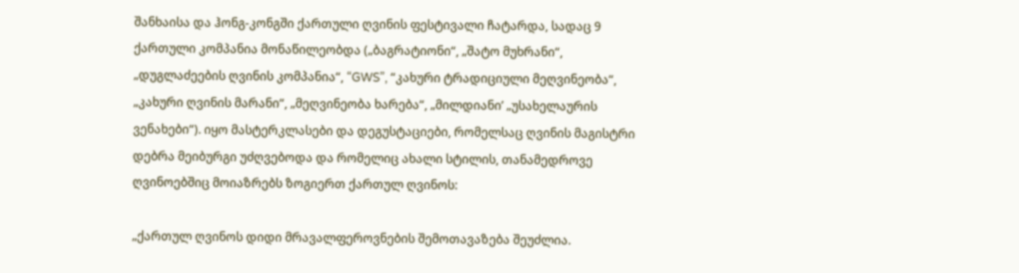შანხაისა და ჰონგ-კონგში ქართული ღვინის ფესტივალი ჩატარდა, სადაც 9 ქართული კომპანია მონაწილეობდა („ბაგრატიონი“, „შატო მუხრანი“, „დუგლაძეების ღვინის კომპანია“, “GWS”, “კახური ტრადიციული მეღვინეობა“, „კახური ღვინის მარანი“, „მეღვინეობა ხარება“, „მილდიანი’ „უსახელაურის ვენახები“). იყო მასტერკლასები და დეგუსტაციები, რომელსაც ღვინის მაგისტრი დებრა მეიბურგი უძღვებოდა და რომელიც ახალი სტილის, თანამედროვე ღვინოებშიც მოიაზრებს ზოგიერთ ქართულ ღვინოს:

„ქართულ ღვინოს დიდი მრავალფეროვნების შემოთავაზება შეუძლია.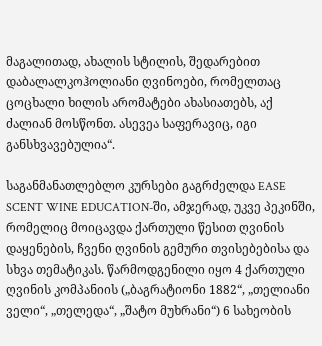მაგალითად, ახალის სტილის, შედარებით დაბალალკოჰოლიანი ღვინოები, რომელთაც ცოცხალი ხილის არომატები ახასიათებს, აქ ძალიან მოსწონთ. ასევეა საფერავიც, იგი განსხვავებულია“.

საგანმანათლებლო კურსები გაგრძელდა EASE SCENT WINE EDUCATION-ში, ამჯერად, უკვე პეკინში, რომელიც მოიცავდა ქართული წესით ღვინის დაყენების, ჩვენი ღვინის გემური თვისებებისა და სხვა თემატიკას. წარმოდგენილი იყო 4 ქართული ღვინის კომპანიის („ბაგრატიონი 1882“, „თელიანი ველი“, „თელედა“, „შატო მუხრანი“) 6 სახეობის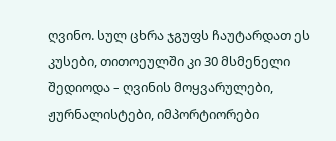ღვინო. სულ ცხრა ჯგუფს ჩაუტარდათ ეს კუსები, თითოეულში კი 30 მსმენელი შედიოდა – ღვინის მოყვარულები, ჟურნალისტები, იმპორტიორები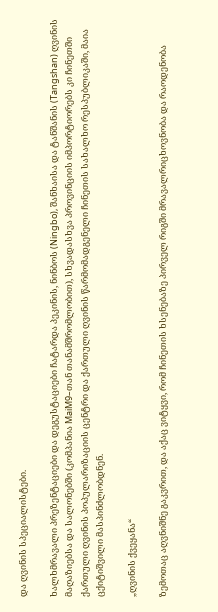და ღვინის სპეციალისტები.

ხალხმრავალი პრეზენტაციები და დეგუსტაციები ჩატარდა პეკინის, ნინბოს (Ningbo), შანხაისა და ტანშანის (Tangshan) ღვინის მაღაზიებსა და სალონებში (კომპანია MaiM9–თან თანამშრომლობით), სხვადასხვა პროვინციის იმპორტიორებს კი ჩინეთში ქართული ღვინის პოპულარიზაციის ცენტრი და ქართული ღვინის წარმომადგენელი ჩინეთის სახალხო რესპუბლიკაში, მაია ცქიტიშვილი მასპინძლობდნენ.

„ღვინის ქვეყანა“

ზემოთაც აღვნიშნე გაკვრით, და აქაც ვიტყვი, რომ ჩინეთის ხსენებაზე პირველ რიგში მრავალრიცხოვნობა და რაოდენობა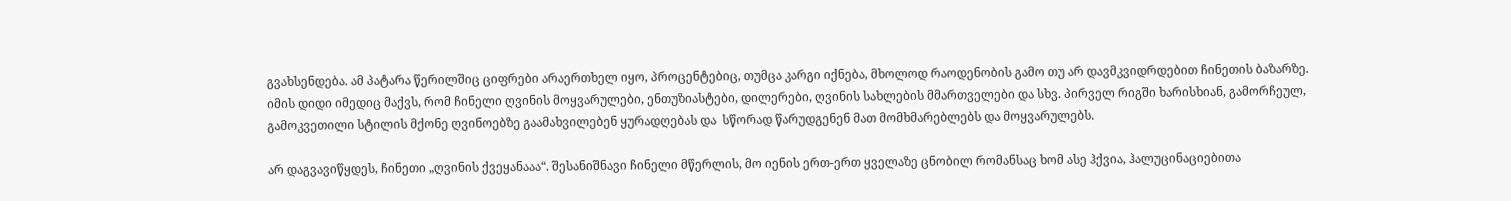გვახსენდება. ამ პატარა წერილშიც ციფრები არაერთხელ იყო, პროცენტებიც, თუმცა კარგი იქნება, მხოლოდ რაოდენობის გამო თუ არ დავმკვიდრდებით ჩინეთის ბაზარზე. იმის დიდი იმედიც მაქვს, რომ ჩინელი ღვინის მოყვარულები, ენთუზიასტები, დილერები, ღვინის სახლების მმართველები და სხვ. პირველ რიგში ხარისხიან, გამორჩეულ, გამოკვეთილი სტილის მქონე ღვინოებზე გაამახვილებენ ყურადღებას და  სწორად წარუდგენენ მათ მომხმარებლებს და მოყვარულებს.

არ დაგვავიწყდეს, ჩინეთი „ღვინის ქვეყანააა“. შესანიშნავი ჩინელი მწერლის, მო იენის ერთ-ერთ ყველაზე ცნობილ რომანსაც ხომ ასე ჰქვია, ჰალუცინაციებითა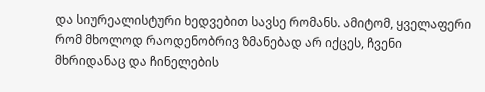და სიურეალისტური ხედვებით სავსე რომანს. ამიტომ, ყველაფერი რომ მხოლოდ რაოდენობრივ ზმანებად არ იქცეს, ჩვენი მხრიდანაც და ჩინელების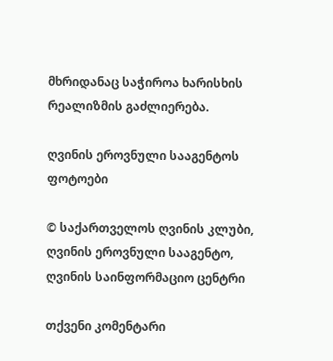მხრიდანაც საჭიროა ხარისხის რეალიზმის გაძლიერება.

ღვინის ეროვნული სააგენტოს  ფოტოები

© საქართველოს ღვინის კლუბი, ღვინის ეროვნული სააგენტო, ღვინის საინფორმაციო ცენტრი

თქვენი კომენტარი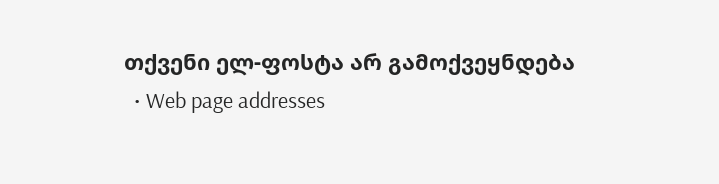თქვენი ელ-ფოსტა არ გამოქვეყნდება
  • Web page addresses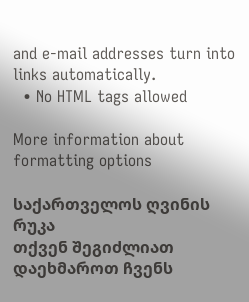and e-mail addresses turn into links automatically.
  • No HTML tags allowed

More information about formatting options

საქართველოს ღვინის რუკა
თქვენ შეგიძლიათ დაეხმაროთ ჩვენს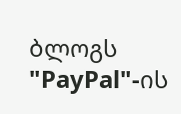ბლოგს "PayPal"-ის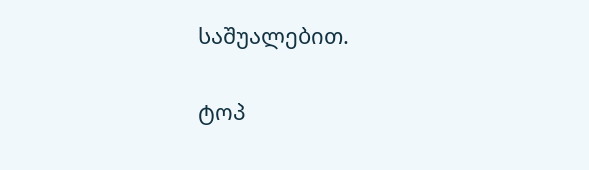საშუალებით.

ტოპ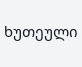ხუთეული